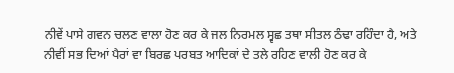ਨੀਵੇਂ ਪਾਸੇ ਗਵਨ ਚਲਣ ਵਾਲਾ ਹੋਣ ਕਰ ਕੇ ਜਲ ਨਿਰਮਲ ਸ੍ਵਛ ਤਥਾ ਸੀਤਲ ਠੰਢਾ ਰਹਿੰਦਾ ਹੈ, ਅਤੇ ਨੀਵੀਂ ਸਭ ਦਿਆਂ ਪੈਰਾਂ ਵਾ ਬਿਰਛ ਪਰਬਤ ਆਦਿਕਾਂ ਦੇ ਤਲੇ ਰਹਿਣ ਵਾਲੀ ਹੋਣ ਕਰ ਕੇ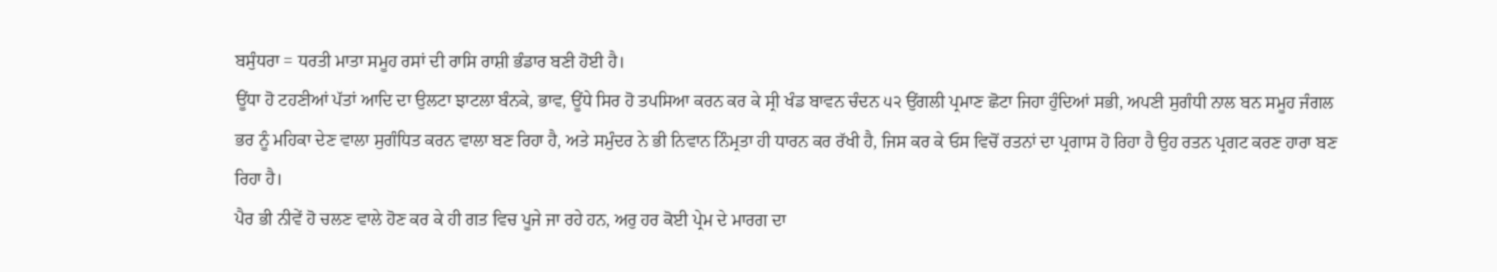ਬਸੁੰਧਰਾ = ਧਰਤੀ ਮਾਤਾ ਸਮੂਹ ਰਸਾਂ ਦੀ ਰਾਸਿ ਰਾਸ਼ੀ ਭੰਡਾਰ ਬਣੀ ਹੋਈ ਹੈ।
ਊਂਧਾ ਹੋ ਟਹਣੀਆਂ ਪੱਤਾਂ ਆਦਿ ਦਾ ਉਲਟਾ ਝਾਟਲਾ ਬੰਨਕੇ, ਭਾਵ, ਊਂਧੇ ਸਿਰ ਹੋ ਤਪਸਿਆ ਕਰਨ ਕਰ ਕੇ ਸ੍ਰੀ ਖੰਡ ਬਾਵਨ ਚੰਦਨ ੫੨ ਉਂਗਲੀ ਪ੍ਰਮਾਣ ਛੋਟਾ ਜਿਹਾ ਹੁੰਦਿਆਂ ਸਭੀ, ਅਪਣੀ ਸੁਗੰਧੀ ਨਾਲ ਬਨ ਸਮੂਹ ਜੰਗਲ ਭਰ ਨੂੰ ਮਹਿਕਾ ਦੇਣ ਵਾਲਾ ਸੁਗੰਧਿਤ ਕਰਨ ਵਾਲਾ ਬਣ ਰਿਹਾ ਹੈ, ਅਤੇ ਸਮੁੰਦਰ ਨੇ ਭੀ ਨਿਵਾਨ ਨਿੰਮ੍ਰਤਾ ਹੀ ਧਾਰਨ ਕਰ ਰੱਖੀ ਹੈ, ਜਿਸ ਕਰ ਕੇ ਓਸ ਵਿਚੋਂ ਰਤਨਾਂ ਦਾ ਪ੍ਰਗਾਸ ਹੋ ਰਿਹਾ ਹੈ ਉਹ ਰਤਨ ਪ੍ਰਗਟ ਕਰਣ ਹਾਰਾ ਬਣ ਰਿਹਾ ਹੈ।
ਪੈਰ ਭੀ ਨੀਵੇਂ ਹੋ ਚਲਣ ਵਾਲੇ ਹੋਣ ਕਰ ਕੇ ਹੀ ਗਤ ਵਿਚ ਪੂਜੇ ਜਾ ਰਹੇ ਹਨ, ਅਰੁ ਹਰ ਕੋਈ ਪ੍ਰੇਮ ਦੇ ਮਾਰਗ ਦਾ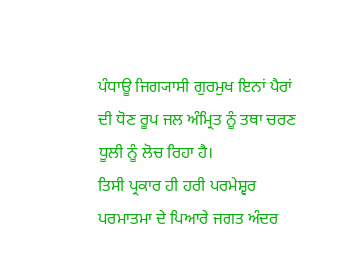ਪੰਧਾਊ ਜਿਗ੍ਯਾਸੀ ਗੁਰਮੁਖ ਇਨਾਂ ਪੈਰਾਂ ਦੀ ਧੋਣ ਰੂਪ ਜਲ ਅੰਮ੍ਰਿਤ ਨੂੰ ਤਥਾ ਚਰਣ ਧੂਲੀ ਨੂੰ ਲੋਚ ਰਿਹਾ ਹੈ।
ਤਿਸੀ ਪ੍ਰਕਾਰ ਹੀ ਹਰੀ ਪਰਮੇਸ਼੍ਵਰ ਪਰਮਾਤਮਾ ਦੇ ਪਿਆਰੇ ਜਗਤ ਅੰਦਰ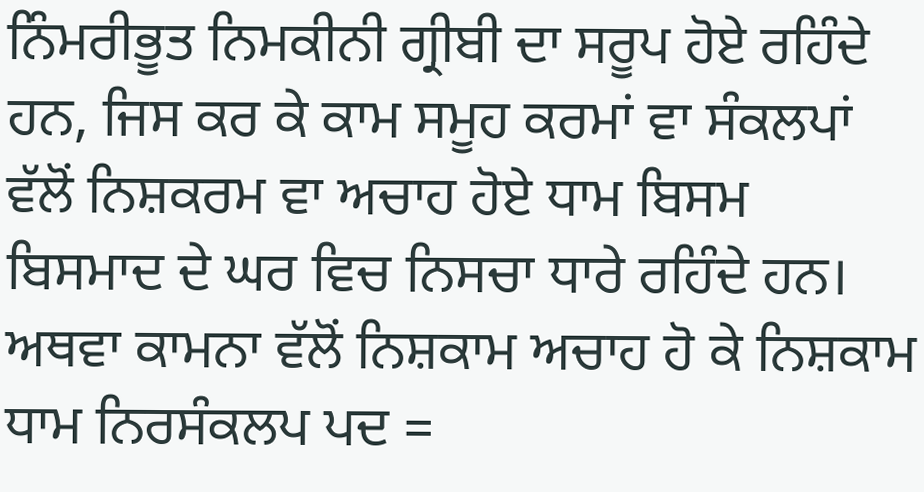ਨਿੰਮਰੀਭੂਤ ਨਿਮਕੀਨੀ ਗ੍ਰੀਬੀ ਦਾ ਸਰੂਪ ਹੋਏ ਰਹਿੰਦੇ ਹਨ, ਜਿਸ ਕਰ ਕੇ ਕਾਮ ਸਮੂਹ ਕਰਮਾਂ ਵਾ ਸੰਕਲਪਾਂ ਵੱਲੋਂ ਨਿਸ਼ਕਰਮ ਵਾ ਅਚਾਹ ਹੋਏ ਧਾਮ ਬਿਸਮ ਬਿਸਮਾਦ ਦੇ ਘਰ ਵਿਚ ਨਿਸਚਾ ਧਾਰੇ ਰਹਿੰਦੇ ਹਨ। ਅਥਵਾ ਕਾਮਨਾ ਵੱਲੋਂ ਨਿਸ਼ਕਾਮ ਅਚਾਹ ਹੋ ਕੇ ਨਿਸ਼ਕਾਮ ਧਾਮ ਨਿਰਸੰਕਲਪ ਪਦ =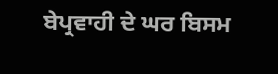ਬੇਪ੍ਰਵਾਹੀ ਦੇ ਘਰ ਬਿਸਮ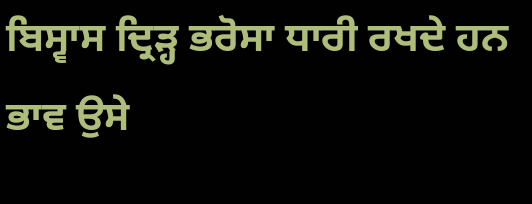ਬਿਸ੍ਵਾਸ ਦ੍ਰਿੜ੍ਹ ਭਰੋਸਾ ਧਾਰੀ ਰਖਦੇ ਹਨ ਭਾਵ ਉਸੇ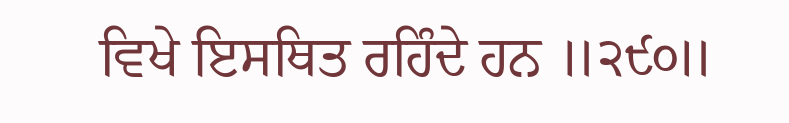ਵਿਖੇ ਇਸਥਿਤ ਰਹਿੰਦੇ ਹਨ ॥੨੯੦॥